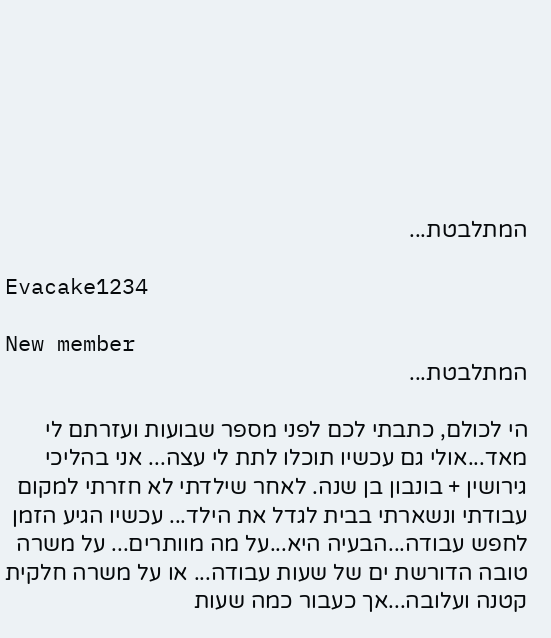המתלבטת...

Evacake1234

New member
המתלבטת...

הי לכולם, כתבתי לכם לפני מספר שבועות ועזרתם לי מאד...אולי גם עכשיו תוכלו לתת לי עצה... אני בהליכי גירושין + בונבון בן שנה. לאחר שילדתי לא חזרתי למקום עבודתי ונשארתי בבית לגדל את הילד... עכשיו הגיע הזמן לחפש עבודה...הבעיה היא...על מה מוותרים... על משרה טובה הדורשת ים של שעות עבודה... או על משרה חלקית קטנה ועלובה...אך כעבור כמה שעות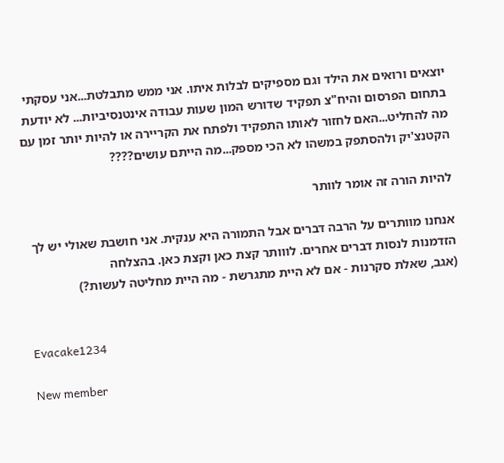יוצאים ורואים את הילד וגם מספיקים לבלות איתו. אני ממש מתבלטת...אני עסקתי בתחום הפרסום והיח"צ תפקיד שדורש המון שעות עבודה אינטנסיביות... לא יודעת מה להחליט...האם לחזור לאותו התפקיד ולפתח את הקריירה או להיות יותר זמן עם הקטנצ'יק ולהסתפק במשהו לא הכי מספק...מה הייתם עושים????

להיות הורה זה אומר לוותר

אנחנו מוותרים על הרבה דברים אבל התמורה היא ענקית. אני חושבת שאולי יש לך הזדמנות לנסות דברים אחרים. לווותר קצת כאן וקצת כאן. בהצלחה
(אגב, שאלת סקרנות - אם לא היית מתגרשת - מה היית מחליטה לעשות?)


Evacake1234

New member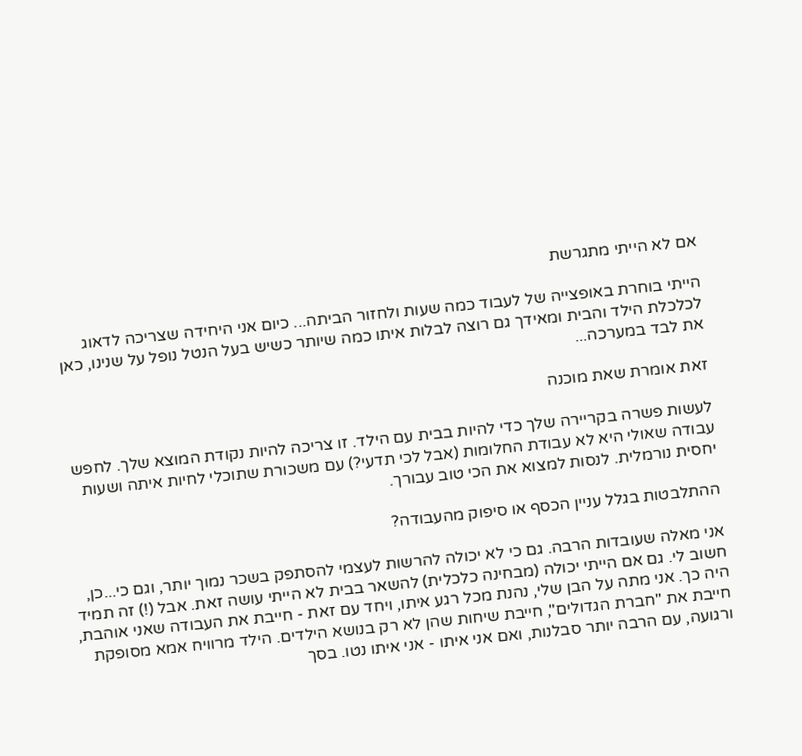אם לא הייתי מתגרשת

הייתי בוחרת באופצייה של לעבוד כמה שעות ולחזור הביתה... כיום אני היחידה שצריכה לדאוג לכלכלת הילד והבית ומאידך גם רוצה לבלות איתו כמה שיותר כשיש בעל הנטל נופל על שנינו, כאן את לבד במערכה...

זאת אומרת שאת מוכנה

לעשות פשרה בקריירה שלך כדי להיות בבית עם הילד. זו צריכה להיות נקודת המוצא שלך. לחפש עבודה שאולי היא לא עבודת החלומות (אבל לכי תדעי?) עם משכורת שתוכלי לחיות איתה ושעות יחסית נורמלית. לנסות למצוא את הכי טוב עבורך.

ההתלבטות בגלל עניין הכסף או סיפוק מהעבודה?

אני מאלה שעובדות הרבה. גם כי לא יכולה להרשות לעצמי להסתפק בשכר נמוך יותר, וגם כי...כן, חשוב לי. גם אם הייתי יכולה (מבחינה כלכלית) להשאר בבית לא הייתי עושה זאת. אבל (!) זה תמיד היה כך. אני מתה על הבן שלי, נהנת מכל רגע איתו, ויחד עם זאת - חייבת את העבודה שאני אוהבת, חייבת את "חברת הגדולים", חייבת שיחות שהן לא רק בנושא הילדים. הילד מרוויח אמא מסופקת ורגועה, עם הרבה יותר סבלנות, ואם אני איתו - אני איתו נטו. בסך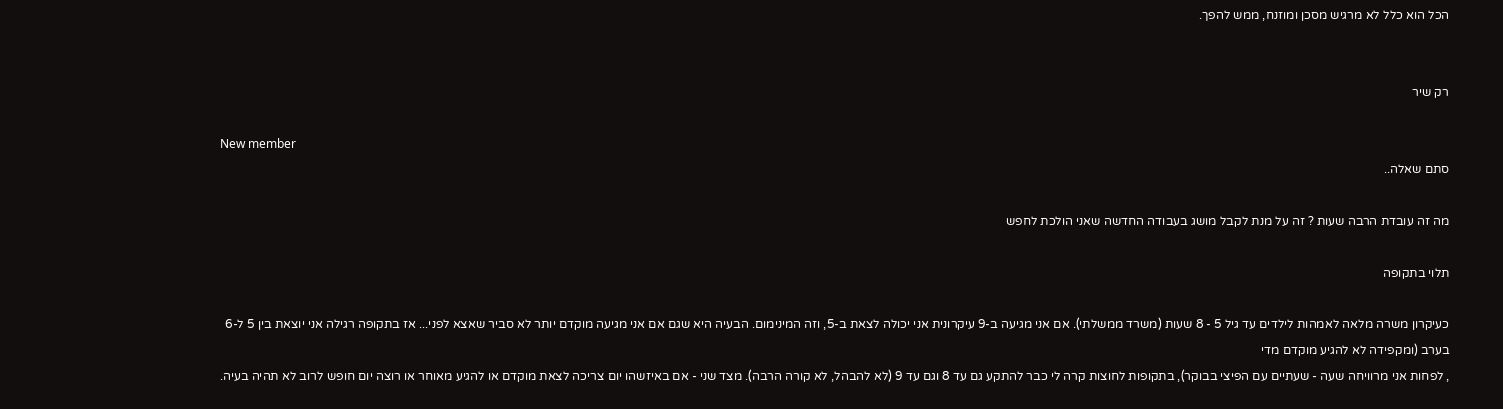הכל הוא כלל לא מרגיש מסכן ומוזנח, ממש להפך.


רק שיר

New member
סתם שאלה..

מה זה עובדת הרבה שעות ? זה על מנת לקבל מושג בעבודה החדשה שאני הולכת לחפש

תלוי בתקופה

כעיקרון משרה מלאה לאמהות לילדים עד גיל 5 - 8 שעות (משרד ממשלתי). אם אני מגיעה ב-9 עיקרונית אני יכולה לצאת ב-5, וזה המינימום. הבעיה היא שגם אם אני מגיעה מוקדם יותר לא סביר שאצא לפני... אז בתקופה רגילה אני יוצאת בין 5 ל-6 בערב (ומקפידה לא להגיע מוקדם מדי
, לפחות אני מרוויחה שעה - שעתיים עם הפיצי בבוקר), בתקופות לחוצות קרה לי כבר להתקע גם עד 8 וגם עד 9 (לא להבהל, לא קורה הרבה). מצד שני - אם באיזשהו יום צריכה לצאת מוקדם או להגיע מאוחר או רוצה יום חופש לרוב לא תהיה בעיה.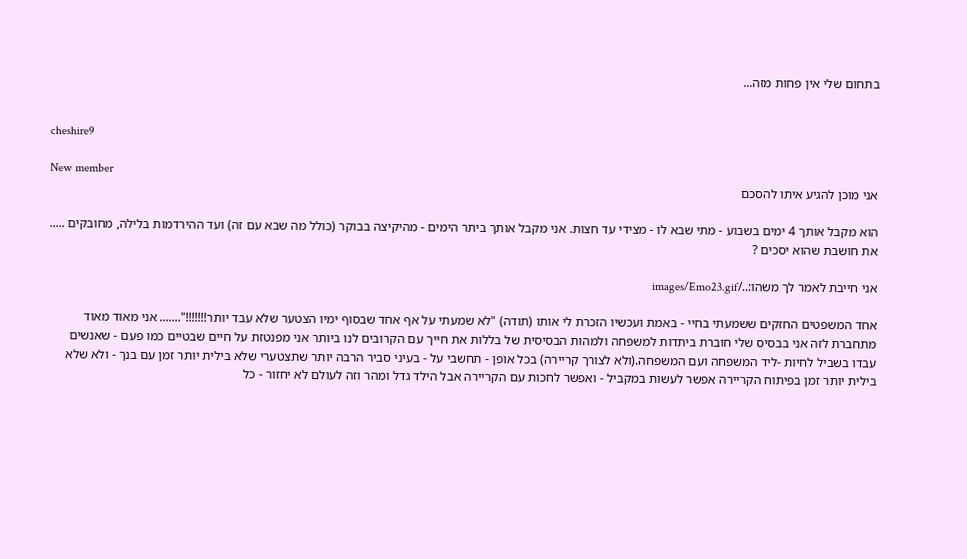בתחום שלי אין פחות מזה...


cheshire9

New member
אני מוכן להגיע איתו להסכם

הוא מקבל אותך 4 ימים בשבוע - מתי שבא לו - מצידי עד חצות. אני מקבל אותך ביתר הימים - מהיקיצה בבוקר (כולל מה שבא עם זה) ועד ההירדמות בלילה, מחובקים ..... את חושבת שהוא יסכים ?

אני חייבת לאמר לך משהו:../images/Emo23.gif

אחד המשפטים החזקים ששמעתי בחיי - באמת ועכשיו הזכרת לי אותו (תודה) "לא שמעתי על אף אחד שבסוף ימיו הצטער שלא עבד יותר!!!!!!!"....... אני מאוד מאוד מתחברת לזה אני בבסיס שלי חוברת ביתדות למשפחה ולמהות הבסיסית של בללות את חייך עם הקרובים לנו ביותר אני מפנטזת על חיים שבטיים כמו פעם - שאנשים עבדו בשביל לחיות -ליד המשפחה ועם המשפחה.(ולא לצורך קריירה) בכל אופן - תחשבי על - בעיני סביר הרבה יותר שתצטערי שלא בילית יותר זמן עם בנך - ולא שלא בילית יותר זמן בפיתוח הקריירה אפשר לעשות במקביל - ואפשר לחכות עם הקריירה אבל הילד גדל ומהר וזה לעולם לא יחזור - כל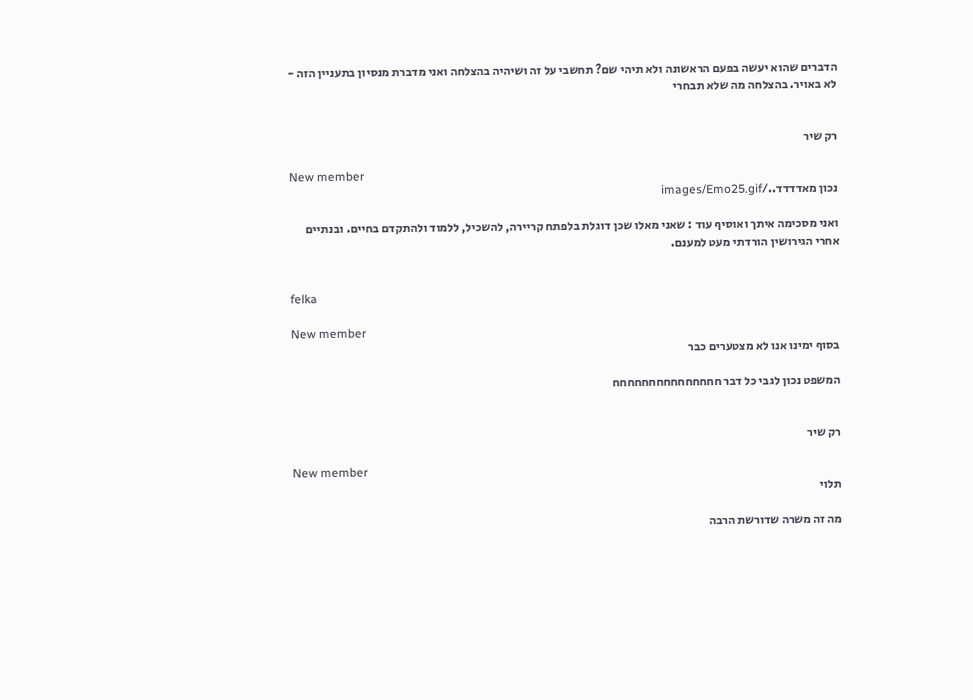הדברים שהוא יעשה בפעם הראשונה ולא תיהי שם? תחשבי על זה ושיהיה בהצלחה ואני מדברת מנסיון בתעניין הזה - לא באויר. בהצלחה מה שלא תבחרי


רק שיר

New member
נכון מאדדדד../images/Emo25.gif

ואני מסכימה איתך ואוסיף עוד : שאני מאלו שכן דוגלת בלפתח קריירה, להשכיל, ללמוד ולהתקדם בחיים. ובנתיים אחרי הגירושין הורדתי מעט למענם.


felka

New member
בסוף ימינו אנו לא מצטערים כבר

המשפט נכון לגבי כל דבר חחחחחחחחחחחחחחח


רק שיר

New member
תלוי

מה זה משרה שדורשת הרבה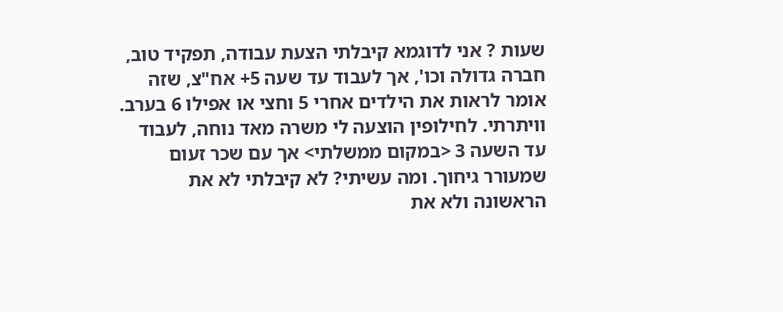שעות ? אני לדוגמא קיבלתי הצעת עבודה, תפקיד טוב, חברה גדולה וכו', אך לעבוד עד שעה 5+ אח"צ, שזה אומר לראות את הילדים אחרי 5 וחצי או אפילו 6 בערב. וויתרתי. לחילופין הוצעה לי משרה מאד נוחה, לעבוד עד השעה 3 <במקום ממשלתי> אך עם שכר זעום שמעורר גיחוך. ומה עשיתי? לא קיבלתי לא את הראשונה ולא את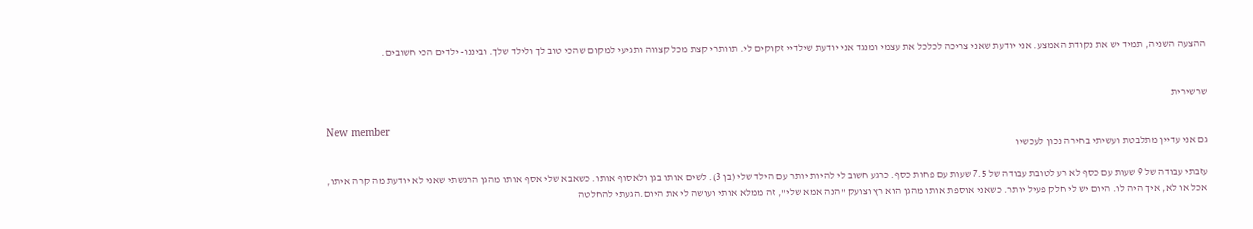ההצעה השניה, תמיד יש את נקודת האמצע. אני יודעת שאני צריכה לכלכל את עצמי ומנגד אני יודעת שילדיי זקוקים לי. תוותרי קצת מכל קצווה ותגיעי למקום שהכי טוב לך ולילד שלך. וביננו- ילדים הכי חשובים.


שרשירית

New member
גם אני עדיין מתלבטת ועשיתי בחירה נכון לעכשיו

עזבתי עבודה של 9 שעות עם כסף לא רע לטובת עבודה של 7.5 שעות עם פחות כסף. כרגע חשוב לי להיות יותר עם הילד שלי (בן 3). לשים אותו בגן ולאסוף אותו. כשאבא שלי אסף אותו מהגן הרגשתי שאני לא יודעת מה קרה איתו, אכל או לא, איך היה לו. היום יש לי חלק פעיל יותר. כשאני אוספת אותו מהגן הוא רץ וצועק "הנה אמא שלי", זה ממלא אותי ועושה לי את היום.הגעתי להחלטה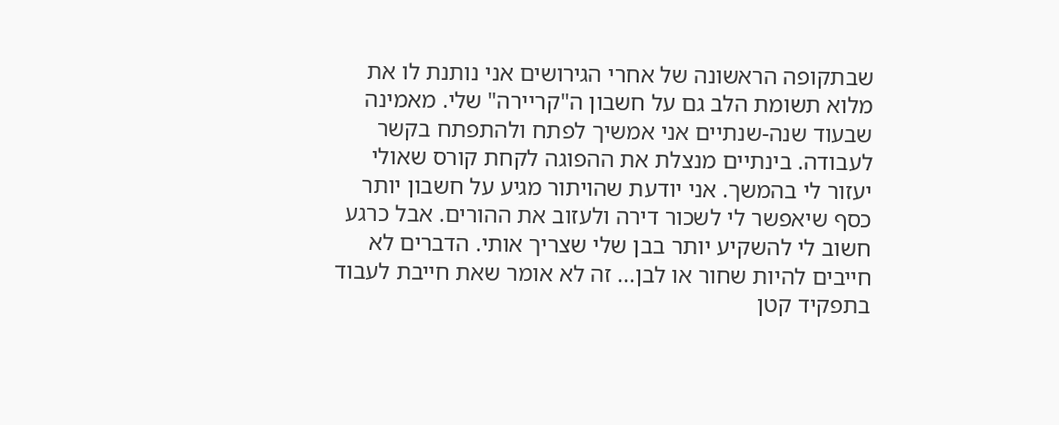שבתקופה הראשונה של אחרי הגירושים אני נותנת לו את מלוא תשומת הלב גם על חשבון ה"קריירה" שלי. מאמינה שבעוד שנה-שנתיים אני אמשיך לפתח ולהתפתח בקשר לעבודה. בינתיים מנצלת את ההפוגה לקחת קורס שאולי יעזור לי בהמשך. אני יודעת שהויתור מגיע על חשבון יותר כסף שיאפשר לי לשכור דירה ולעזוב את ההורים. אבל כרגע חשוב לי להשקיע יותר בבן שלי שצריך אותי. הדברים לא חייבים להיות שחור או לבן... זה לא אומר שאת חייבת לעבוד בתפקיד קטן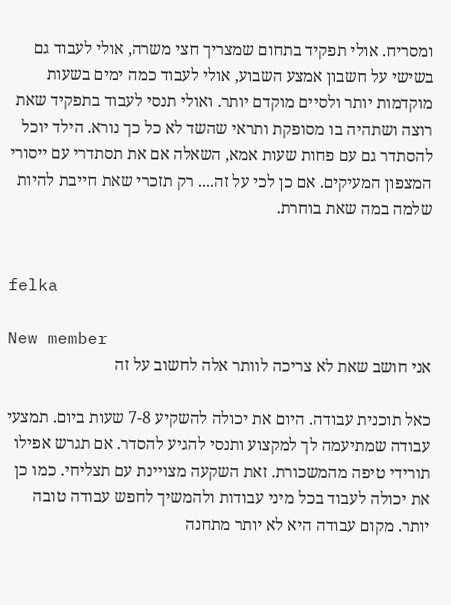ומסריח. אולי תפקיד בתחום שמצריך חצי משרה, אולי לעבוד גם בשישי על חשבון אמצע השבוע, אולי לעבוד כמה ימים בשעות מוקדמות יותר ולסיים מוקדם יותר. ואולי תנסי לעבוד בתפקיד שאת רוצה ושתהיה בו מסופקת ותראי שהשד לא כל כך נורא. הילד יוכל להסתדר גם עם פחות שעות אמא, השאלה אם את תסתדרי עם ייסורי המצפון המעיקים. אם כן לכי על זה.... רק תזכרי שאת חייבת להיות שלמה במה שאת בוחרת.


felka

New member
אני חושב שאת לא צריכה לוותר אלה לחשוב על זה

כאל תוכנית עבודה. היום את יכולה להשקיע 7-8 שעות ביום. תמצעי עבודה שמתיעמה לך למקצוע ותנסי להגיע להסדר. אם תגרש אפילו תורידי טיפה מהמשכורת. זאת השקעה מצויינת עם תצליחי. כמו כן את יכולה לעבוד בכל מיני עבודות ולהמשיך לחפש עבודה טובה יותר. מקום עבודה היא לא יותר מתחנה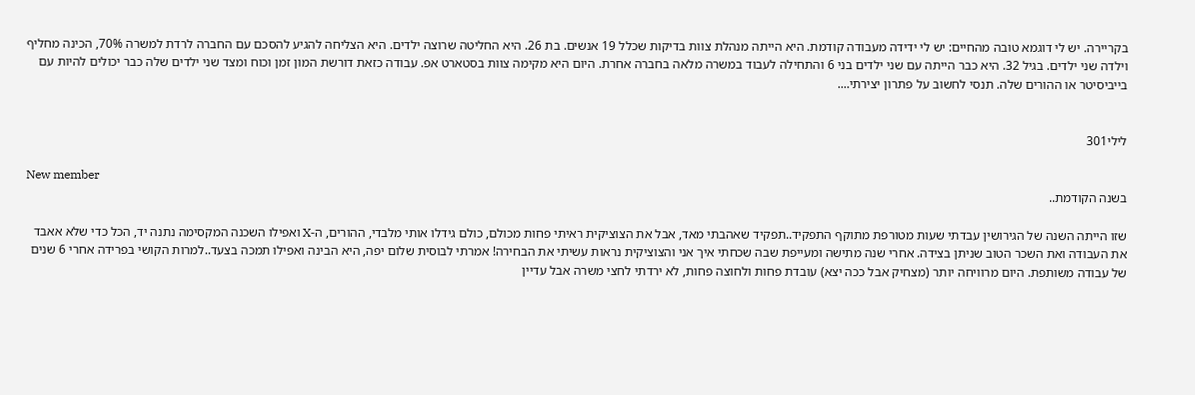בקריירה. יש לי דוגמא טובה מהחיים: יש לי ידידה מעבודה קודמת. היא הייתה מנהלת צוות בדיקות שכלל 19 אנשים. בת 26. היא החליטה שרוצה ילדים. היא הצליחה להגיע להסכם עם החברה לרדת למשרה 70%, הכינה מחליף וילדה שני ילדים. בגיל 32. היא כבר הייתה עם שני ילדים בני 6 והתחילה לעבוד במשרה מלאה בחברה אחרת. היום היא מקימה צוות בסטארט אפ. עבודה כזאת דורשת המון זמן וכוח ומצד שני ילדים שלה כבר יכולים להיות עם בייביסיטר או ההורים שלה. תנסי לחשוב על פתרון יצירתי....


לילי301

New member
בשנה הקודמת..

שזו הייתה השנה של הגירושין עבדתי שעות מטורפת מתוקף התפקיד..תפקיד שאהבתי מאד, אבל את הצוציקית ראיתי פחות מכולם, כולם גידלו אותי מלבדי, ההורים, ה-X ואפילו השכנה המקסימה נתנה יד, הכל כדי שלא אאבד את העבודה ואת השכר הטוב שניתן בצידה. אחרי שנה מתישה ומעייפת שבה שכחתי איך אני והצוציקית נראות עשיתי את הבחירה! אמרתי לבוסית שלום יפה, היא הבינה ואפילו תמכה בצעד..למרות הקושי בפרידה אחרי 6 שנים של עבודה משותפת. היום מרוויחה יותר (מצחיק אבל ככה יצא) עובדת פחות ולחוצה פחות, לא ירדתי לחצי משרה אבל עדיין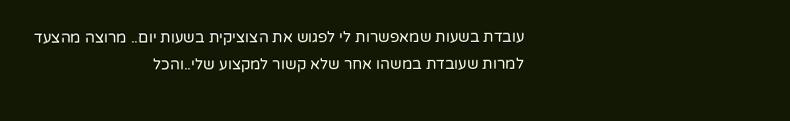עובדת בשעות שמאפשרות לי לפגוש את הצוציקית בשעות יום.. מרוצה מהצעד למרות שעובדת במשהו אחר שלא קשור למקצוע שלי..והכל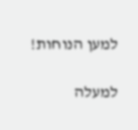למען הנוחות!

למעלה